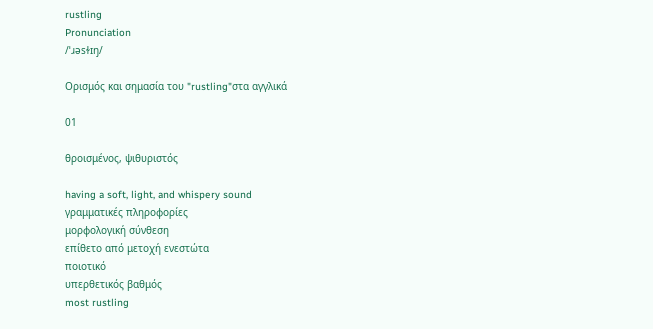rustling
Pronunciation
/ˈɹəsɫɪŋ/

Ορισμός και σημασία του "rustling"στα αγγλικά

01

θροισμένος, ψιθυριστός

having a soft, light, and whispery sound
γραμματικές πληροφορίες
μορφολογική σύνθεση
επίθετο από μετοχή ενεστώτα
ποιοτικό
υπερθετικός βαθμός
most rustling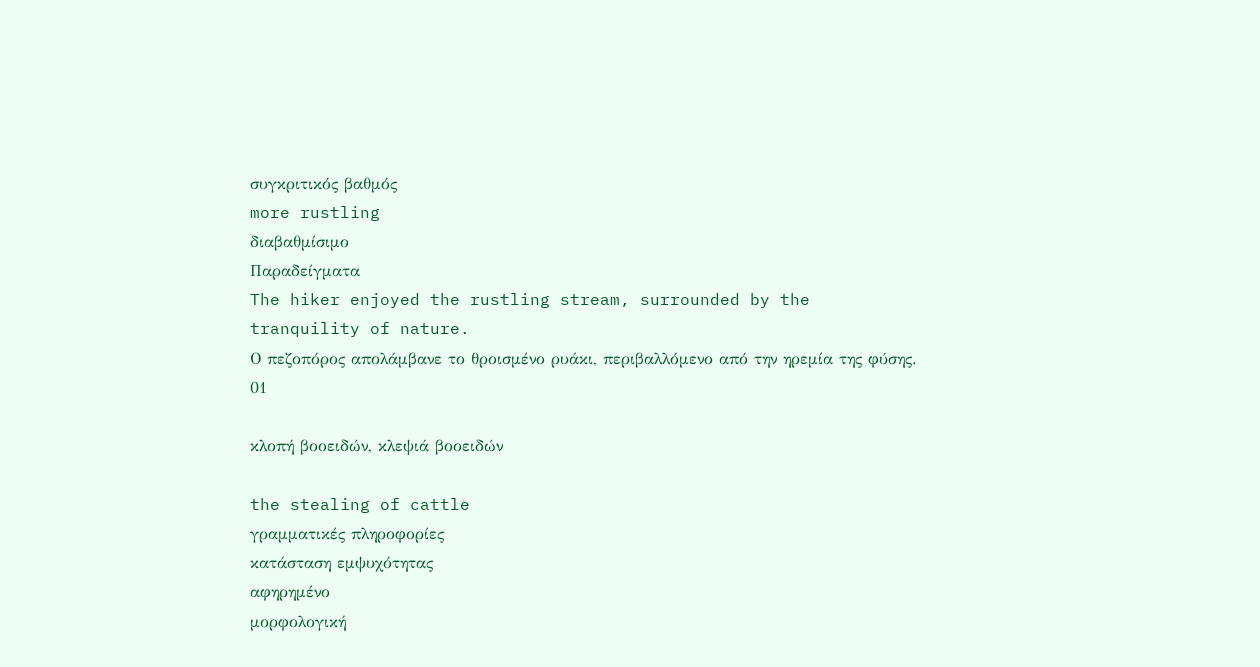συγκριτικός βαθμός
more rustling
διαβαθμίσιμο
Παραδείγματα
The hiker enjoyed the rustling stream, surrounded by the tranquility of nature.
Ο πεζοπόρος απολάμβανε το θροισμένο ρυάκι, περιβαλλόμενο από την ηρεμία της φύσης.
01

κλοπή βοοειδών, κλεψιά βοοειδών

the stealing of cattle
γραμματικές πληροφορίες
κατάσταση εμψυχότητας
αφηρημένο
μορφολογική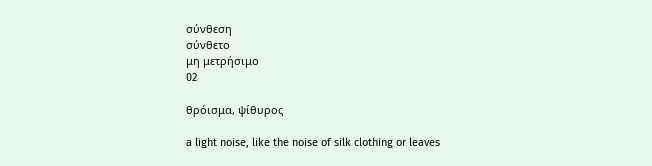σύνθεση
σύνθετο
μη μετρήσιμο
02

θρόισμα, ψίθυρος

a light noise, like the noise of silk clothing or leaves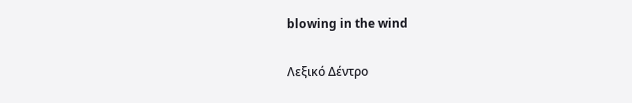blowing in the wind

Λεξικό Δέντρο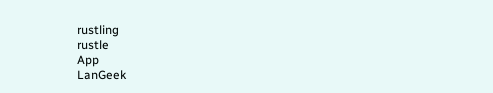rustling
rustle
App
LanGeek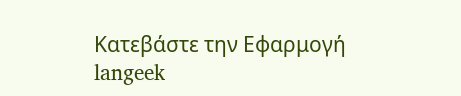Κατεβάστε την Εφαρμογή
langeek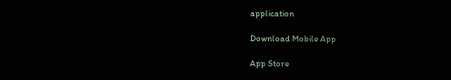application

Download Mobile App

App Store